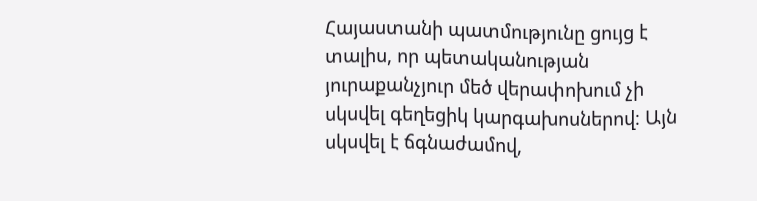Հայաստանի պատմությունը ցույց է տալիս, որ պետականության յուրաքանչյուր մեծ վերափոխում չի սկսվել գեղեցիկ կարգախոսներով։ Այն սկսվել է ճգնաժամով,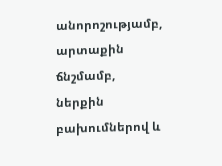անորոշությամբ, արտաքին ճնշմամբ, ներքին բախումներով և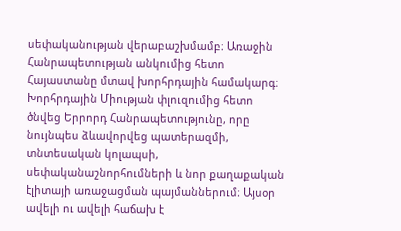սեփականության վերաբաշխմամբ։ Առաջին Հանրապետության անկումից հետո Հայաստանը մտավ խորհրդային համակարգ։ Խորհրդային Միության փլուզումից հետո ծնվեց Երրորդ Հանրապետությունը, որը նույնպես ձևավորվեց պատերազմի, տնտեսական կոլապսի, սեփականաշնորհումների և նոր քաղաքական էլիտայի առաջացման պայմաններում։ Այսօր ավելի ու ավելի հաճախ է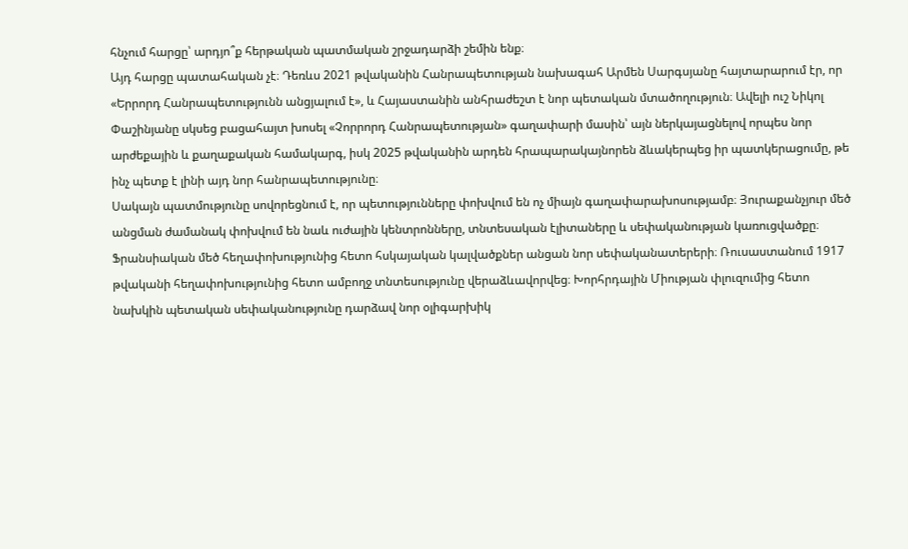հնչում հարցը՝ արդյո՞ք հերթական պատմական շրջադարձի շեմին ենք։
Այդ հարցը պատահական չէ։ Դեռևս 2021 թվականին Հանրապետության նախագահ Արմեն Սարգսյանը հայտարարում էր, որ «Երրորդ Հանրապետությունն անցյալում է», և Հայաստանին անհրաժեշտ է նոր պետական մտածողություն։ Ավելի ուշ Նիկոլ Փաշինյանը սկսեց բացահայտ խոսել «Չորրորդ Հանրապետության» գաղափարի մասին՝ այն ներկայացնելով որպես նոր արժեքային և քաղաքական համակարգ, իսկ 2025 թվականին արդեն հրապարակայնորեն ձևակերպեց իր պատկերացումը, թե ինչ պետք է լինի այդ նոր հանրապետությունը։
Սակայն պատմությունը սովորեցնում է, որ պետությունները փոխվում են ոչ միայն գաղափարախոսությամբ։ Յուրաքանչյուր մեծ անցման ժամանակ փոխվում են նաև ուժային կենտրոնները, տնտեսական էլիտաները և սեփականության կառուցվածքը։ Ֆրանսիական մեծ հեղափոխությունից հետո հսկայական կալվածքներ անցան նոր սեփականատերերի։ Ռուսաստանում 1917 թվականի հեղափոխությունից հետո ամբողջ տնտեսությունը վերաձևավորվեց։ Խորհրդային Միության փլուզումից հետո նախկին պետական սեփականությունը դարձավ նոր օլիգարխիկ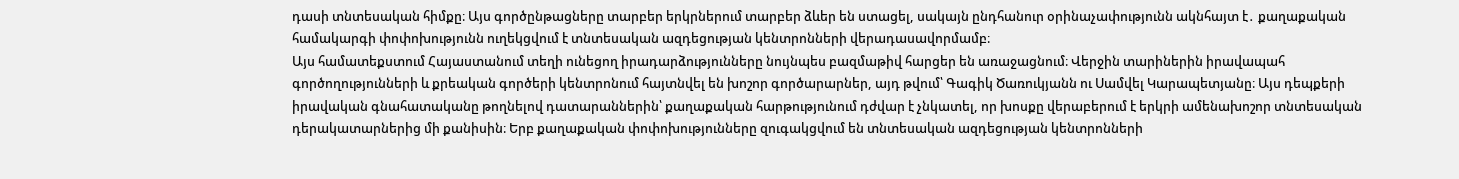դասի տնտեսական հիմքը։ Այս գործընթացները տարբեր երկրներում տարբեր ձևեր են ստացել, սակայն ընդհանուր օրինաչափությունն ակնհայտ է․ քաղաքական համակարգի փոփոխությունն ուղեկցվում է տնտեսական ազդեցության կենտրոնների վերադասավորմամբ։
Այս համատեքստում Հայաստանում տեղի ունեցող իրադարձությունները նույնպես բազմաթիվ հարցեր են առաջացնում։ Վերջին տարիներին իրավապահ գործողությունների և քրեական գործերի կենտրոնում հայտնվել են խոշոր գործարարներ, այդ թվում՝ Գագիկ Ծառուկյանն ու Սամվել Կարապետյանը։ Այս դեպքերի իրավական գնահատականը թողնելով դատարաններին՝ քաղաքական հարթությունում դժվար է չնկատել, որ խոսքը վերաբերում է երկրի ամենախոշոր տնտեսական դերակատարներից մի քանիսին։ Երբ քաղաքական փոփոխությունները զուգակցվում են տնտեսական ազդեցության կենտրոնների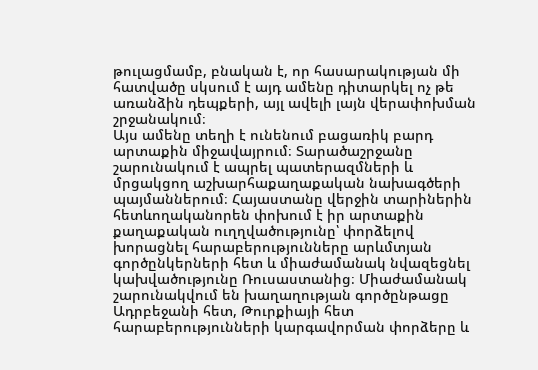թուլացմամբ, բնական է, որ հասարակության մի հատվածը սկսում է այդ ամենը դիտարկել ոչ թե առանձին դեպքերի, այլ ավելի լայն վերափոխման շրջանակում։
Այս ամենը տեղի է ունենում բացառիկ բարդ արտաքին միջավայրում։ Տարածաշրջանը շարունակում է ապրել պատերազմների և մրցակցող աշխարհաքաղաքական նախագծերի պայմաններում։ Հայաստանը վերջին տարիներին հետևողականորեն փոխում է իր արտաքին քաղաքական ուղղվածությունը՝ փորձելով խորացնել հարաբերությունները արևմտյան գործընկերների հետ և միաժամանակ նվազեցնել կախվածությունը Ռուսաստանից։ Միաժամանակ շարունակվում են խաղաղության գործընթացը Ադրբեջանի հետ, Թուրքիայի հետ հարաբերությունների կարգավորման փորձերը և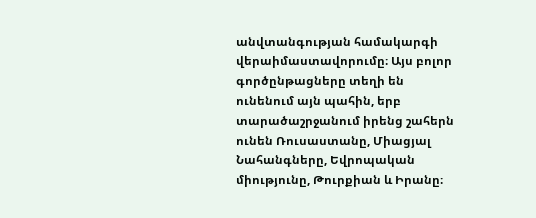անվտանգության համակարգի վերաիմաստավորումը։ Այս բոլոր գործընթացները տեղի են ունենում այն պահին, երբ տարածաշրջանում իրենց շահերն ունեն Ռուսաստանը, Միացյալ Նահանգները, Եվրոպական միությունը, Թուրքիան և Իրանը։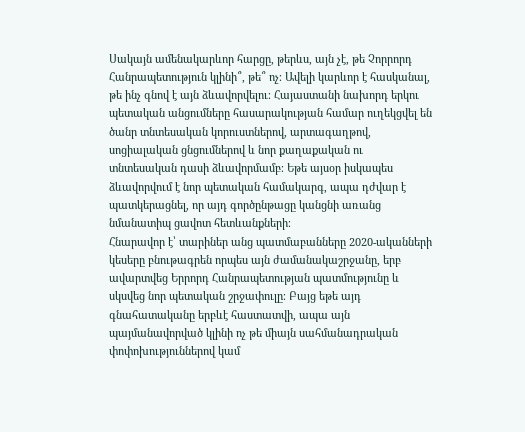Սակայն ամենակարևոր հարցը, թերևս, այն չէ, թե Չորրորդ Հանրապետություն կլինի՞, թե՞ ոչ։ Ավելի կարևոր է հասկանալ, թե ինչ գնով է այն ձևավորվելու։ Հայաստանի նախորդ երկու պետական անցումները հասարակության համար ուղեկցվել են ծանր տնտեսական կորուստներով, արտագաղթով, սոցիալական ցնցումներով և նոր քաղաքական ու տնտեսական դասի ձևավորմամբ։ Եթե այսօր իսկապես ձևավորվում է նոր պետական համակարգ, ապա դժվար է պատկերացնել, որ այդ գործընթացը կանցնի առանց նմանատիպ ցավոտ հետևանքների։
Հնարավոր է՝ տարիներ անց պատմաբանները 2020-ականների կեսերը բնութագրեն որպես այն ժամանակաշրջանը, երբ ավարտվեց Երրորդ Հանրապետության պատմությունը և սկսվեց նոր պետական շրջափուլը։ Բայց եթե այդ գնահատականը երբևէ հաստատվի, ապա այն պայմանավորված կլինի ոչ թե միայն սահմանադրական փոփոխություններով կամ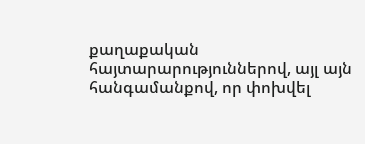քաղաքական հայտարարություններով, այլ այն հանգամանքով, որ փոխվել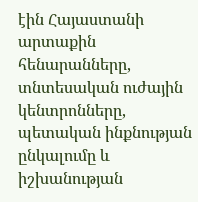էին Հայաստանի արտաքին հենարանները, տնտեսական ուժային կենտրոնները, պետական ինքնության ընկալումը և իշխանության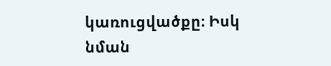կառուցվածքը։ Իսկ նման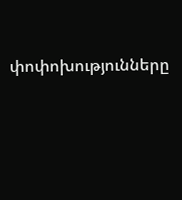փոփոխությունները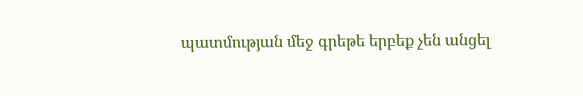պատմության մեջ գրեթե երբեք չեն անցել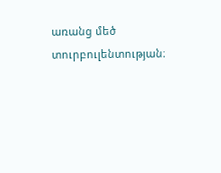առանց մեծ տուրբուլենտության։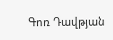Գոռ Դավթյան